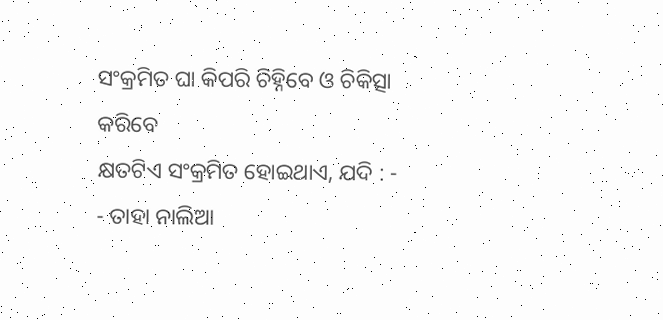ସଂକ୍ରମିତ ଘା କିପରି ଚିହ୍ନିବେ ଓ ଚିକିତ୍ସା କରିବେ
କ୍ଷତଟିଏ ସଂକ୍ରମିତ ହୋଇଥାଏ, ଯଦି : -
- ତାହା ନାଲିଆ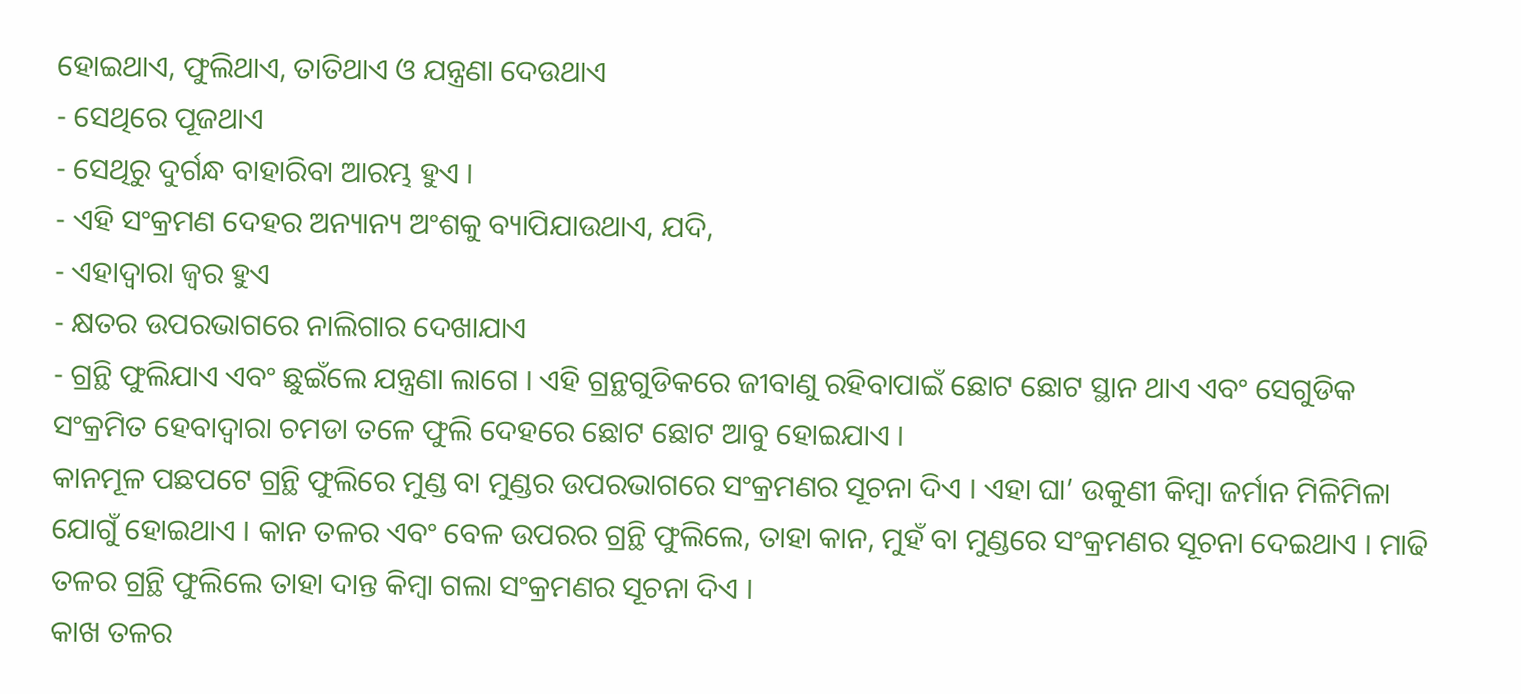ହୋଇଥାଏ, ଫୁଲିଥାଏ, ତାତିଥାଏ ଓ ଯନ୍ତ୍ରଣା ଦେଉଥାଏ
- ସେଥିରେ ପୂଜଥାଏ
- ସେଥିରୁ ଦୁର୍ଗନ୍ଧ ବାହାରିବା ଆରମ୍ଭ ହୁଏ ।
- ଏହି ସଂକ୍ରମଣ ଦେହର ଅନ୍ୟାନ୍ୟ ଅଂଶକୁ ବ୍ୟାପିଯାଉଥାଏ, ଯଦି,
- ଏହାଦ୍ଵାରା ଜ୍ଵର ହୁଏ
- କ୍ଷତର ଉପରଭାଗରେ ନାଲିଗାର ଦେଖାଯାଏ
- ଗ୍ରନ୍ଥି ଫୁଲିଯାଏ ଏବଂ ଛୁଇଁଲେ ଯନ୍ତ୍ରଣା ଲାଗେ । ଏହି ଗ୍ରନ୍ଥଗୁଡିକରେ ଜୀବାଣୁ ରହିବାପାଇଁ ଛୋଟ ଛୋଟ ସ୍ଥାନ ଥାଏ ଏବଂ ସେଗୁଡିକ ସଂକ୍ରମିତ ହେବାଦ୍ଵାରା ଚମଡା ତଳେ ଫୁଲି ଦେହରେ ଛୋଟ ଛୋଟ ଆବୁ ହୋଇଯାଏ ।
କାନମୂଳ ପଛପଟେ ଗ୍ରନ୍ଥି ଫୁଲିରେ ମୁଣ୍ଡ ବା ମୁଣ୍ଡର ଉପରଭାଗରେ ସଂକ୍ରମଣର ସୂଚନା ଦିଏ । ଏହା ଘା’ ଉକୁଣୀ କିମ୍ବା ଜର୍ମାନ ମିଳିମିଳା ଯୋଗୁଁ ହୋଇଥାଏ । କାନ ତଳର ଏବଂ ବେଳ ଉପରର ଗ୍ରନ୍ଥି ଫୁଲିଲେ, ତାହା କାନ, ମୁହଁ ବା ମୁଣ୍ଡରେ ସଂକ୍ରମଣର ସୂଚନା ଦେଇଥାଏ । ମାଢି ତଳର ଗ୍ରନ୍ଥି ଫୁଲିଲେ ତାହା ଦାନ୍ତ କିମ୍ବା ଗଲା ସଂକ୍ରମଣର ସୂଚନା ଦିଏ ।
କାଖ ତଳର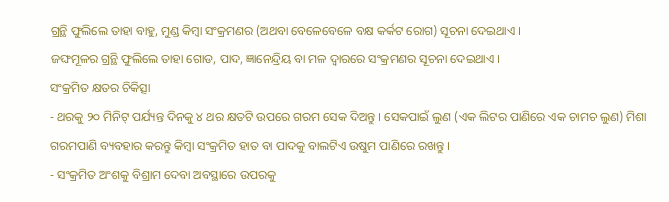ଗ୍ରନ୍ଥି ଫୁଲିଲେ ତାହା ବାହୁ, ମୁଣ୍ଡ କିମ୍ବା ସଂକ୍ରମଣର (ଅଥବା ବେଳେବେଳେ ବକ୍ଷ କର୍କଟ ରୋଗ) ସୂଚନା ଦେଇଥାଏ ।
ଜଙ୍ଘମୂଳର ଗ୍ରନ୍ଥି ଫୁଲିଲେ ତାହା ଗୋଡ, ପାଦ, ଜ୍ଞାନେନ୍ଦ୍ରିୟ ବା ମଳ ଦ୍ଵାରରେ ସଂକ୍ରମଣର ସୂଚନା ଦେଇଥାଏ ।
ସଂକ୍ରମିତ କ୍ଷତର ଚିକିତ୍ସା
- ଥରକୁ ୨୦ ମିନିଟ୍ ପର୍ଯ୍ୟନ୍ତ ଦିନକୁ ୪ ଥର କ୍ଷତଟି ଉପରେ ଗରମ ସେକ ଦିଅନ୍ତୁ । ସେକପାଇଁ ଲୁଣ (ଏକ ଲିଟର ପାଣିରେ ଏକ ଚାମଚ ଲୁଣ) ମିଶା ଗରମପାଣି ବ୍ୟବହାର କରନ୍ତୁ କିମ୍ବା ସଂକ୍ରମିତ ହାତ ବା ପାଦକୁ ବାଲଟିଏ ଉଷୁମ ପାଣିରେ ରଖନ୍ତୁ ।
- ସଂକ୍ରମିତ ଅଂଶକୁ ବିଶ୍ରାମ ଦେବା ଅବସ୍ଥାରେ ଉପରକୁ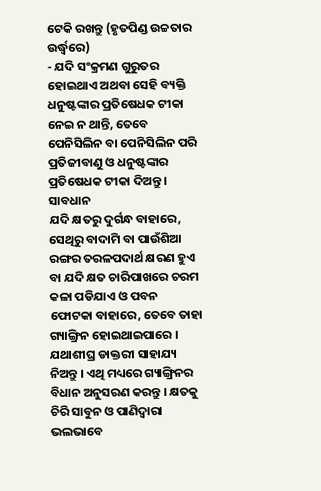ଟେକି ରଖନ୍ତୁ (ହୃତପିଣ୍ଡ ଉଚ୍ଚତାର ଉର୍ଦ୍ଧ୍ଵରେ)
- ଯଦି ସଂକ୍ରମଣ ଗୁରୁତର ହୋଇଥାଏ ଅଥବା ସେହି ବ୍ୟକ୍ତି ଧନୁଷ୍ଟଙ୍କାର ପ୍ରତିଷେଧକ ଟୀକା ନେଇ ନ ଥାନ୍ତି, ତେବେ ପେନିସିଲିନ ବା ପେନିସିଲିନ ପରି ପ୍ରତିଜୀବାଣୁ ଓ ଧନୁଷ୍ଟଙ୍କାର ପ୍ରତିଷେଧକ ଟୀକା ଦିଅନ୍ତୁ ।
ସାବଧାନ
ଯଦି କ୍ଷତରୁ ଦୁର୍ଗନ୍ଧ ବାହାରେ, ସେଥିରୁ ବାଦାମି ବା ପାଉଁଶିଆ ରଙ୍ଗର ତରଳପଦାର୍ଥ କ୍ଷରଣ ହୁଏ ବା ଯଦି କ୍ଷତ ଚାରିପାଖରେ ଚରମ କଳା ପଡିଯାଏ ଓ ପବନ ଫୋଟକା ବାହାରେ, ତେବେ ତାହା ଗ୍ୟାଙ୍ଗ୍ରିନ ହୋଇଥାଇପାରେ । ଯଥାଶୀଘ୍ର ଡାକ୍ତରୀ ସାହାଯ୍ୟ ନିଅନ୍ତୁ । ଏଥି ମଧ୍ୟରେ ଗ୍ୟାଙ୍ଗ୍ରିନର ବିଧାନ ଅନୁସରଣ କରନ୍ତୁ । କ୍ଷତକୁ ଚିରି ସାବୁନ ଓ ପାଣିଦ୍ଵାରା ଭଲଭାବେ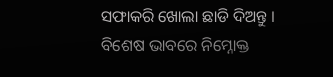ସଫାକରି ଖୋଲା ଛାଡି ଦିଅନ୍ତୁ ।
ବିଶେଷ ଭାବରେ ନିମ୍ନୋକ୍ତ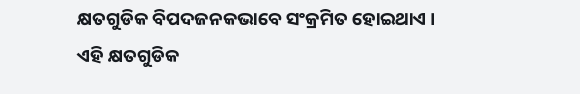କ୍ଷତଗୁଡିକ ବିପଦଜନକଭାବେ ସଂକ୍ରମିତ ହୋଇଥାଏ ।
ଏହି କ୍ଷତଗୁଡିକ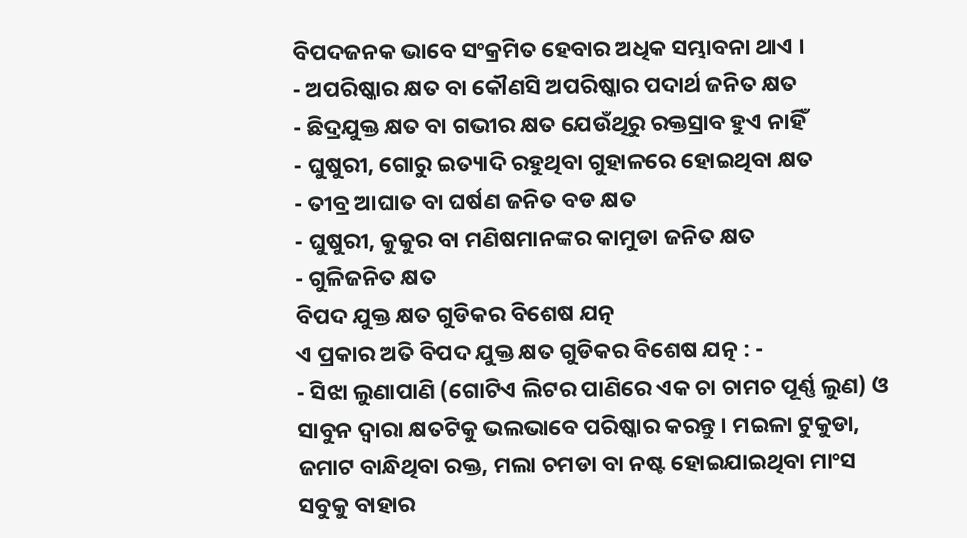ବିପଦଜନକ ଭାବେ ସଂକ୍ରମିତ ହେବାର ଅଧିକ ସମ୍ଭାବନା ଥାଏ ।
- ଅପରିଷ୍କାର କ୍ଷତ ବା କୌଣସି ଅପରିଷ୍କାର ପଦାର୍ଥ ଜନିତ କ୍ଷତ
- ଛିଦ୍ରଯୁକ୍ତ କ୍ଷତ ବା ଗଭୀର କ୍ଷତ ଯେଉଁଥିରୁ ରକ୍ତସ୍ରାବ ହୁଏ ନାହିଁ
- ଘୁଷୁରୀ, ଗୋରୁ ଇତ୍ୟାଦି ରହୁଥିବା ଗୁହାଳରେ ହୋଇଥିବା କ୍ଷତ
- ତୀବ୍ର ଆଘାତ ବା ଘର୍ଷଣ ଜନିତ ବଡ କ୍ଷତ
- ଘୁଷୁରୀ, କୁକୁର ବା ମଣିଷମାନଙ୍କର କାମୁଡା ଜନିତ କ୍ଷତ
- ଗୁଳିଜନିତ କ୍ଷତ
ବିପଦ ଯୁକ୍ତ କ୍ଷତ ଗୁଡିକର ବିଶେଷ ଯତ୍ନ
ଏ ପ୍ରକାର ଅତି ବିପଦ ଯୁକ୍ତ କ୍ଷତ ଗୁଡିକର ବିଶେଷ ଯତ୍ନ : -
- ସିଝା ଲୁଣାପାଣି (ଗୋଟିଏ ଲିଟର ପାଣିରେ ଏକ ଚା ଚାମଚ ପୂର୍ଣ୍ଣ ଲୁଣ) ଓ ସାବୁନ ଦ୍ଵାରା କ୍ଷତଟିକୁ ଭଲଭାବେ ପରିଷ୍କାର କରନ୍ତୁ । ମଇଳା ଟୁକୁଡା, ଜମାଟ ବାନ୍ଧିଥିବା ରକ୍ତ, ମଲା ଚମଡା ବା ନଷ୍ଟ ହୋଇଯାଇଥିବା ମାଂସ ସବୁକୁ ବାହାର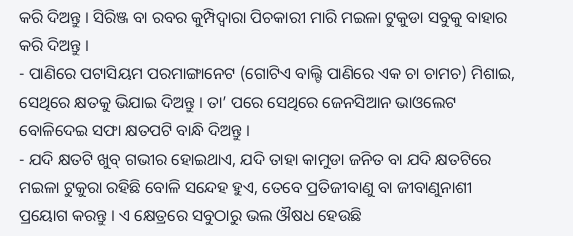କରି ଦିଅନ୍ତୁ । ସିରିଞ୍ଜ ବା ରବର କୁମ୍ପିଦ୍ଵାରା ପିଚକାରୀ ମାରି ମଇଳା ଟୁକୁଡା ସବୁକୁ ବାହାର କରି ଦିଅନ୍ତୁ ।
- ପାଣିରେ ପଟାସିୟମ ପରମାଙ୍ଗାନେଟ (ଗୋଟିଏ ବାଲ୍ଟି ପାଣିରେ ଏକ ଚା ଚାମଚ) ମିଶାଇ, ସେଥିରେ କ୍ଷତକୁ ଭିଯାଇ ଦିଅନ୍ତୁ । ତା’ ପରେ ସେଥିରେ ଜେନସିଆନ ଭାଓଲେଟ ବୋଳିଦେଇ ସଫା କ୍ଷତପଟି ବାନ୍ଧି ଦିଅନ୍ତୁ ।
- ଯଦି କ୍ଷତଟି ଖୁବ୍ ଗଭୀର ହୋଇଥାଏ, ଯଦି ତାହା କାମୁଡା ଜନିତ ବା ଯଦି କ୍ଷତଟିରେ ମଇଳା ଟୁକୁରା ରହିଛି ବୋଳି ସନ୍ଦେହ ହୁଏ, ତେବେ ପ୍ରତିଜୀବାଣୁ ବା ଜୀବାଣୁନାଶୀ ପ୍ରୟୋଗ କରନ୍ତୁ । ଏ କ୍ଷେତ୍ରରେ ସବୁଠାରୁ ଭଲ ଔଷଧ ହେଉଛି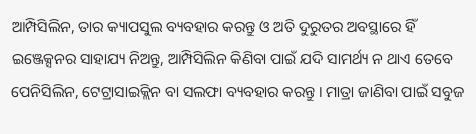ଆମ୍ପିସିଲିନ, ତାର କ୍ୟାପସୁଲ ବ୍ୟବହାର କରନ୍ତୁ ଓ ଅତି ଦୁରୁତର ଅବସ୍ଥାରେ ହିଁ ଇଞ୍ଜେକ୍ସନର ସାହାଯ୍ୟ ନିଅନ୍ତୁ, ଆମ୍ପିସିଲିନ କିଣିବା ପାଇଁ ଯଦି ସାମର୍ଥ୍ୟ ନ ଥାଏ ତେବେ ପେନିସିଲିନ, ଟେଟ୍ରାସାଇକ୍ଲିନ ବା ସଲଫା ବ୍ୟବହାର କରନ୍ତୁ । ମାତ୍ରା ଜାଣିବା ପାଇଁ ସବୁଜ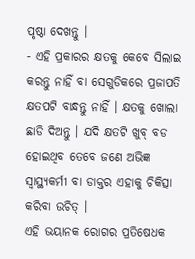ପୃଷ୍ଠା ଦେଖନ୍ତୁ ।
- ଏହି ପ୍ରକାରର କ୍ଷତକୁ କେବେ ସିଲାଇ କରନ୍ତୁ ନାହିଁ ବା ସେଗୁଡିକରେ ପ୍ରଜାପତି କ୍ଷତପଟି ବାନ୍ଧନ୍ତୁ ନାହିଁ । କ୍ଷତକୁ ଖୋଲା ଛାଡି ଦିଅନ୍ତୁ । ଯଦି କ୍ଷତଟି ଖୁବ୍ ବଡ ହୋଇଥିବ ତେବେ ଜଣେ ଅଭିଜ୍ଞ ସ୍ୱାସ୍ଥ୍ୟକର୍ମୀ ବା ଡାକ୍ତର ଏହାକୁ ଚିକିତ୍ସା କରିବା ଉଚିତ୍ ।
ଏହି ଭୟାନକ ରୋଗର ପ୍ରତିଷେଧକ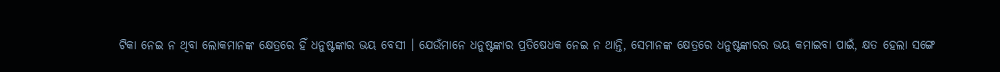ଟିକା ନେଇ ନ ଥିବା ଲୋକମାନଙ୍କ କ୍ଷେତ୍ରରେ ହିଁ ଧନୁଷ୍ଟଙ୍କାର ଭୟ ବେସୀ । ଯେଉଁମାନେ ଧନୁଷ୍ଟଙ୍କାର ପ୍ରତିଷେଧକ ନେଇ ନ ଥାନ୍ତି, ସେମାନଙ୍କ କ୍ଷେତ୍ରରେ ଧନୁଷ୍ଟଙ୍କାରର ଭୟ କମାଇବା ପାଇଁ, କ୍ଷତ ହେଲା ସଙ୍ଗେ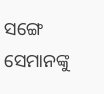ସଙ୍ଗେ ସେମାନଙ୍କୁ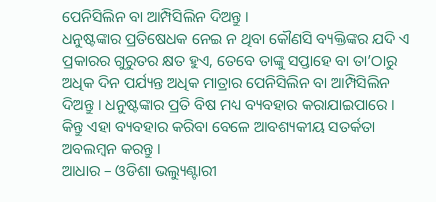ପେନିସିଲିନ ବା ଆମ୍ପିସିଲିନ ଦିଅନ୍ତୁ ।
ଧନୁଷ୍ଟଙ୍କାର ପ୍ରତିଷେଧକ ନେଇ ନ ଥିବା କୌଣସି ବ୍ୟକ୍ତିଙ୍କର ଯଦି ଏ ପ୍ରକାରର ଗୁରୁତର କ୍ଷତ ହୁଏ, ତେବେ ତାଙ୍କୁ ସପ୍ତାହେ ବା ତା’ଠାରୁ ଅଧିକ ଦିନ ପର୍ଯ୍ୟନ୍ତ ଅଧିକ ମାତ୍ରାର ପେନିସିଲିନ ବା ଆମ୍ପିସିଲିନ ଦିଅନ୍ତୁ । ଧନୁଷ୍ଟଙ୍କାର ପ୍ରତି ବିଷ ମଧ୍ୟ ବ୍ୟବହାର କରାଯାଇପାରେ । କିନ୍ତୁ ଏହା ବ୍ୟବହାର କରିବା ବେଳେ ଆବଶ୍ୟକୀୟ ସତର୍କତା ଅବଲମ୍ବନ କରନ୍ତୁ ।
ଆଧାର – ଓଡିଶା ଭଲ୍ୟୁଣ୍ଟାରୀ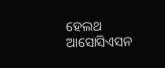ହେଲଥ ଆସୋସିଏସନ